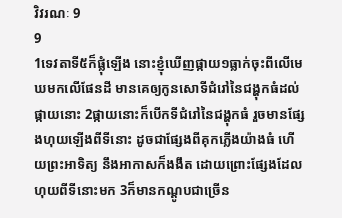វិវរណៈ 9
9
1ទេវតាទី៥ក៏ផ្លុំឡើង នោះខ្ញុំឃើញផ្កាយ១ធ្លាក់ចុះពីលើមេឃមកលើផែនដី មានគេឲ្យកូនសោទីជំរៅនៃជង្ហុកធំដល់ផ្កាយនោះ 2ផ្កាយនោះក៏បើកទីជំរៅនៃជង្ហុកធំ រួចមានផ្សែងហុយឡើងពីទីនោះ ដូចជាផ្សែងពីគុកភ្លើងយ៉ាងធំ ហើយព្រះអាទិត្យ នឹងអាកាសក៏ងងឹត ដោយព្រោះផ្សែងដែលហុយពីទីនោះមក 3ក៏មានកណ្តូបជាច្រើន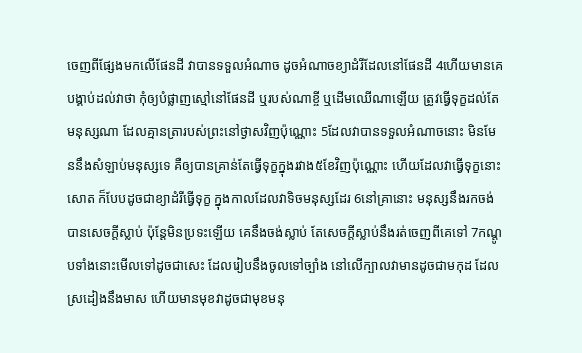ចេញពីផ្សែងមកលើផែនដី វាបានទទួលអំណាច ដូចអំណាចខ្យាដំរីដែលនៅផែនដី 4ហើយមានគេបង្គាប់ដល់វាថា កុំឲ្យបំផ្លាញស្មៅនៅផែនដី ឬរបស់ណាខ្ចី ឬដើមឈើណាឡើយ ត្រូវធ្វើទុក្ខដល់តែមនុស្សណា ដែលគ្មានត្រារបស់ព្រះនៅថ្ងាសវិញប៉ុណ្ណោះ 5ដែលវាបានទទួលអំណាចនោះ មិនមែននឹងសំឡាប់មនុស្សទេ គឺឲ្យបានគ្រាន់តែធ្វើទុក្ខក្នុងរវាង៥ខែវិញប៉ុណ្ណោះ ហើយដែលវាធ្វើទុក្ខនោះសោត ក៏បែបដូចជាខ្យាដំរីធ្វើទុក្ខ ក្នុងកាលដែលវាទិចមនុស្សដែរ 6នៅគ្រានោះ មនុស្សនឹងរកចង់បានសេចក្ដីស្លាប់ ប៉ុន្តែមិនប្រទះឡើយ គេនឹងចង់ស្លាប់ តែសេចក្ដីស្លាប់នឹងរត់ចេញពីគេទៅ 7កណ្តូបទាំងនោះមើលទៅដូចជាសេះ ដែលរៀបនឹងចូលទៅច្បាំង នៅលើក្បាលវាមានដូចជាមកុដ ដែលស្រដៀងនឹងមាស ហើយមានមុខវាដូចជាមុខមនុ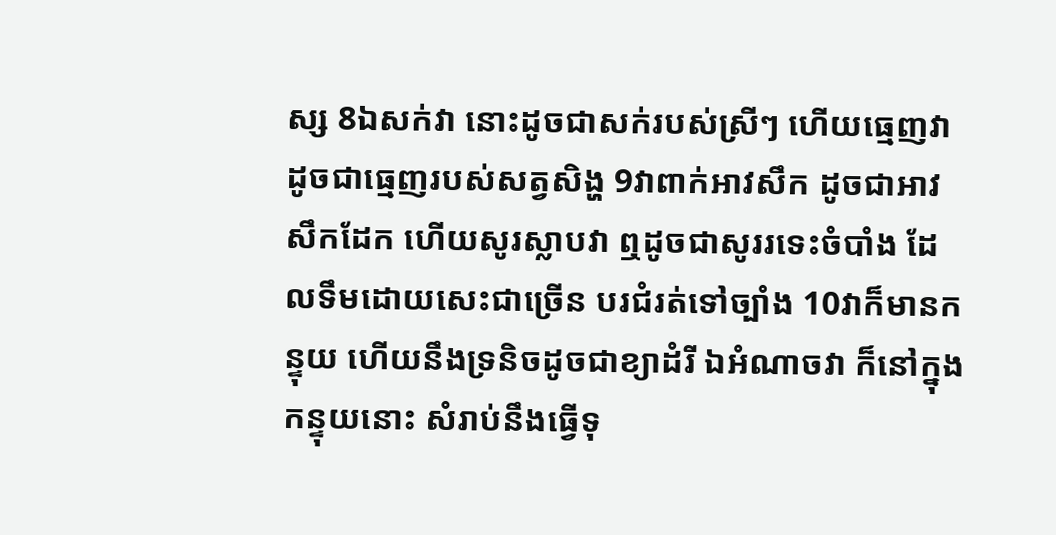ស្ស 8ឯសក់វា នោះដូចជាសក់របស់ស្រីៗ ហើយធ្មេញវាដូចជាធ្មេញរបស់សត្វសិង្ហ 9វាពាក់អាវសឹក ដូចជាអាវសឹកដែក ហើយសូរស្លាបវា ឮដូចជាសូររទេះចំបាំង ដែលទឹមដោយសេះជាច្រើន បរជំរត់ទៅច្បាំង 10វាក៏មានកន្ទុយ ហើយនឹងទ្រនិចដូចជាខ្យាដំរី ឯអំណាចវា ក៏នៅក្នុងកន្ទុយនោះ សំរាប់នឹងធ្វើទុ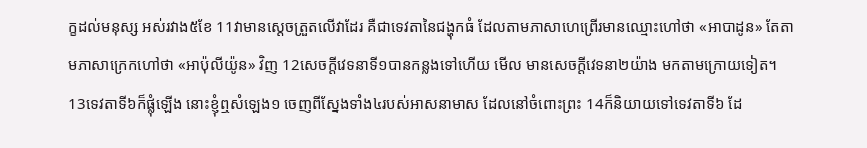ក្ខដល់មនុស្ស អស់រវាង៥ខែ 11វាមានស្តេចត្រួតលើវាដែរ គឺជាទេវតានៃជង្ហុកធំ ដែលតាមភាសាហេព្រើរមានឈ្មោះហៅថា «អាបាដូន» តែតាមភាសាក្រេកហៅថា «អាប៉ុលីយ៉ូន» វិញ 12សេចក្ដីវេទនាទី១បានកន្លងទៅហើយ មើល មានសេចក្ដីវេទនា២យ៉ាង មកតាមក្រោយទៀត។
13ទេវតាទី៦ក៏ផ្លុំឡើង នោះខ្ញុំឮសំឡេង១ ចេញពីស្នែងទាំង៤របស់អាសនាមាស ដែលនៅចំពោះព្រះ 14ក៏និយាយទៅទេវតាទី៦ ដែ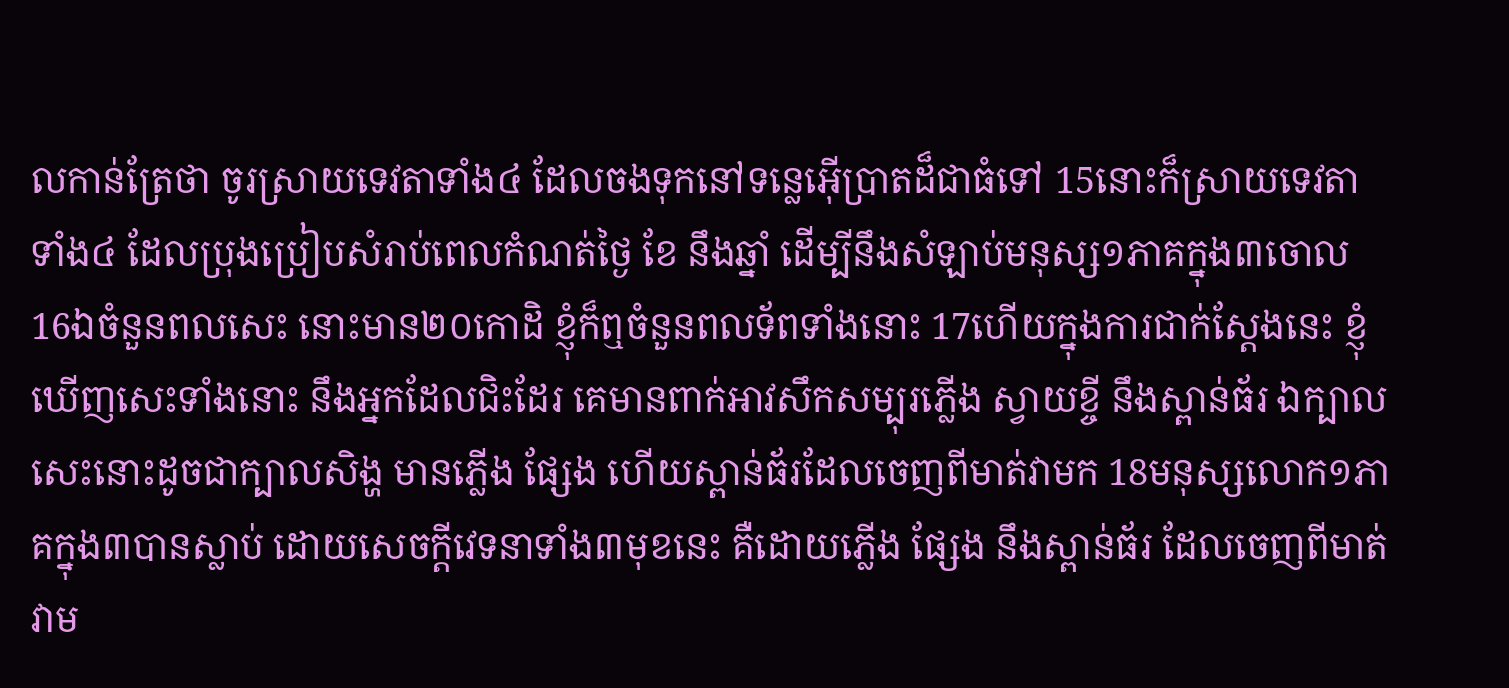លកាន់ត្រែថា ចូរស្រាយទេវតាទាំង៤ ដែលចងទុកនៅទន្លេអ៊ើប្រាតដ៏ជាធំទៅ 15នោះក៏ស្រាយទេវតាទាំង៤ ដែលប្រុងប្រៀបសំរាប់ពេលកំណត់ថ្ងៃ ខែ នឹងឆ្នាំ ដើម្បីនឹងសំឡាប់មនុស្ស១ភាគក្នុង៣ចោល 16ឯចំនួនពលសេះ នោះមាន២០កោដិ ខ្ញុំក៏ឮចំនួនពលទ័ពទាំងនោះ 17ហើយក្នុងការជាក់ស្តែងនេះ ខ្ញុំឃើញសេះទាំងនោះ នឹងអ្នកដែលជិះដែរ គេមានពាក់អាវសឹកសម្បុរភ្លើង ស្វាយខ្ចី នឹងស្ពាន់ធ័រ ឯក្បាលសេះនោះដូចជាក្បាលសិង្ហ មានភ្លើង ផ្សែង ហើយស្ពាន់ធ័រដែលចេញពីមាត់វាមក 18មនុស្សលោក១ភាគក្នុង៣បានស្លាប់ ដោយសេចក្ដីវេទនាទាំង៣មុខនេះ គឺដោយភ្លើង ផ្សែង នឹងស្ពាន់ធ័រ ដែលចេញពីមាត់វាម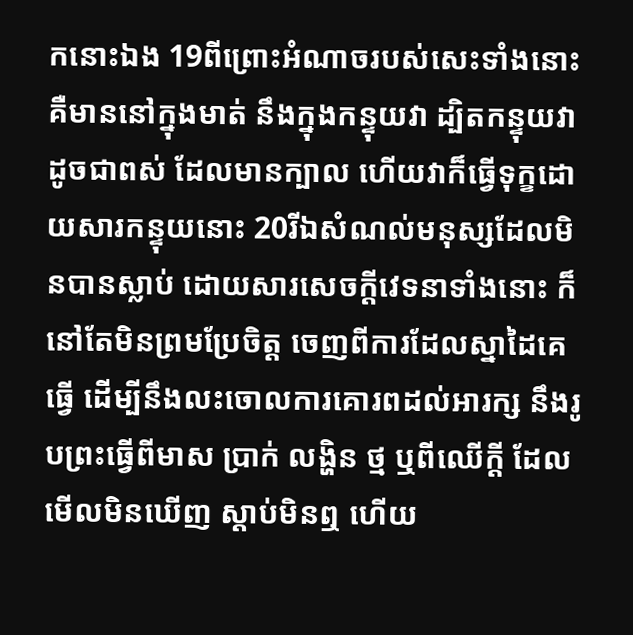កនោះឯង 19ពីព្រោះអំណាចរបស់សេះទាំងនោះ គឺមាននៅក្នុងមាត់ នឹងក្នុងកន្ទុយវា ដ្បិតកន្ទុយវាដូចជាពស់ ដែលមានក្បាល ហើយវាក៏ធ្វើទុក្ខដោយសារកន្ទុយនោះ 20រីឯសំណល់មនុស្សដែលមិនបានស្លាប់ ដោយសារសេចក្ដីវេទនាទាំងនោះ ក៏នៅតែមិនព្រមប្រែចិត្ត ចេញពីការដែលស្នាដៃគេធ្វើ ដើម្បីនឹងលះចោលការគោរពដល់អារក្ស នឹងរូបព្រះធ្វើពីមាស ប្រាក់ លង្ហិន ថ្ម ឬពីឈើក្តី ដែលមើលមិនឃើញ ស្តាប់មិនឮ ហើយ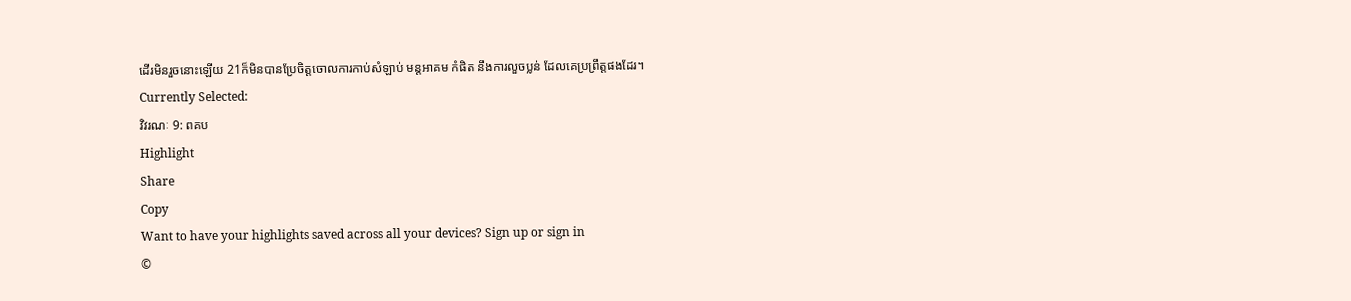ដើរមិនរួចនោះឡើយ 21ក៏មិនបានប្រែចិត្តចោលការកាប់សំឡាប់ មន្តអាគម កំផិត នឹងការលួចប្លន់ ដែលគេប្រព្រឹត្តផងដែរ។
Currently Selected:
វិវរណៈ 9: ពគប
Highlight
Share
Copy
Want to have your highlights saved across all your devices? Sign up or sign in
©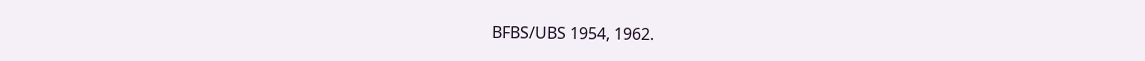BFBS/UBS 1954, 1962.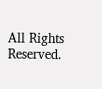All Rights Reserved.